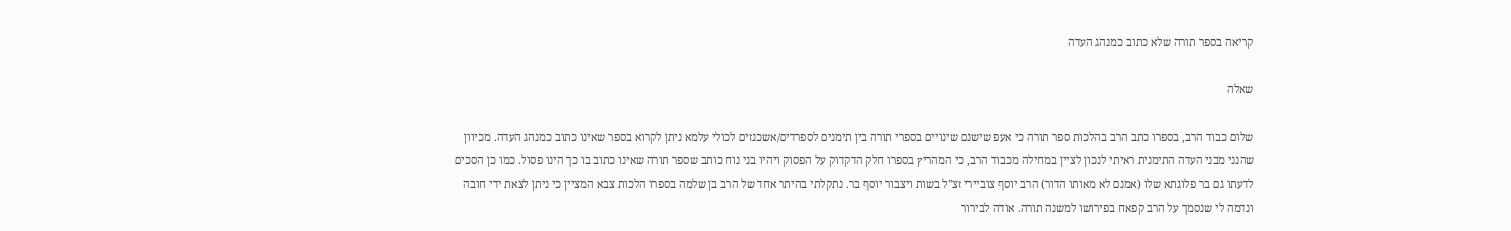קריאה בספר תורה שלא כתוב כמנהג העדה

שאלה

שלום כבוד הרב, בספרו כתב הרב בהלכות ספר תורה כי אעפ שישנם שינויים בספרי תורה בין תימנים לספרדים/אשכנזים לכולי עלמא ניתן לקרוא בספר שאינו כתוב כמנהג העדה. מכיוון שהנני מבני העדה התימנית ראיתי לנכון לציין במחילה מכבוד הרב, כי המהריץ בספרו חלק הדקדוק על הפסוק ויהיו בני נוח כותב שספר תורה שאינו כתוב בו כך הינו פסול. כמו כן הסכים לדעתו גם בר פלוגתא שלו (אמנם לא מאותו הדור) הרב יוסף צוביירי זצ"ל בשות ויצבור יוסף בר. נתקלתי בהיתר אחד של הרב בן שלמה בספרו הלכות צבא המציין כי ניתן לצאת ידי חובה ונדמה לי שנסמך על הרב קפאח בפירושו למשנה תורה. אודה לבירור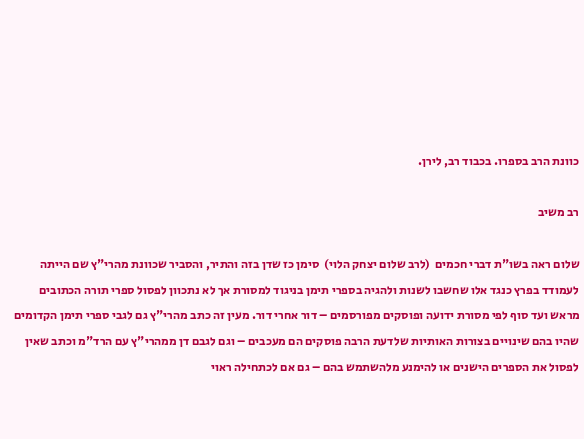כוונת הרב בספרו. בכבוד רב, לירן.

רב משיב

שלום ראה בשו"ת דברי חכמים  (לרב שלום יצחק הלוי)  סימן כז שדן בזה והתיר, והסביר שכוונת מהרי"ץ שם הייתה לעמודד בפרץ כנגד אלו שחשבו לשנות ולהגיה בספרי תימן בניגוד למסורת אך לא נתכוון לפסול ספרי תורה הכתובים מראש ועד סוף לפי מסורת ידועה ופוסקים מפורסמים – דור אחרי דור. מעין זה כתב מהרי"ץ גם לגבי ספרי תימן הקדומים שהיו בהם שינויים בצורות האותיות שלדעת הרבה פוסקים הם מעכבים – וגם לגבם דן ממהרי"ץ עם הרד"מ וכתב שאין לפסול את הספרים הישנים או להימנע מלהשתמש בהם – גם אם לכתחילה ראוי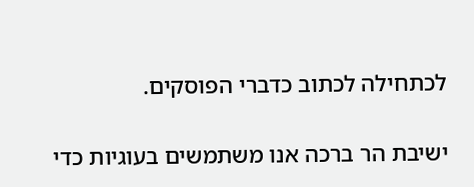לכתחילה לכתוב כדברי הפוסקים.

ישיבת הר ברכה אנו משתמשים בעוגיות כדי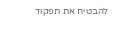להבטיח את תפקוד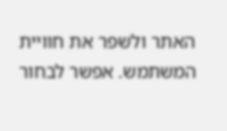האתר ולשפר את חוויית המשתמש. אפשר לבחור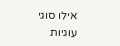אילו סוגי עוגיות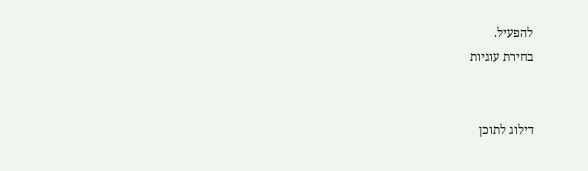להפעיל.
בחירת עוגיות


דילוג לתוכן